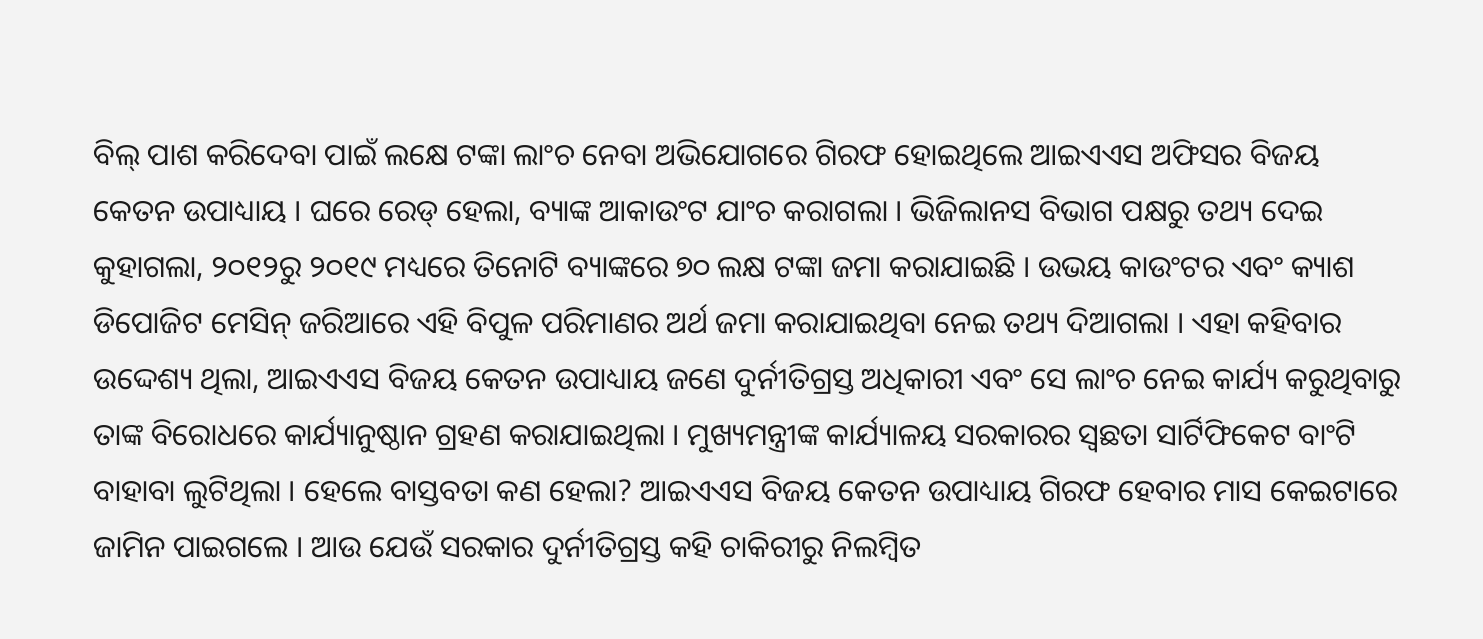ବିଲ୍ ପାଶ କରିଦେବା ପାଇଁ ଲକ୍ଷେ ଟଙ୍କା ଲାଂଚ ନେବା ଅଭିଯୋଗରେ ଗିରଫ ହୋଇଥିଲେ ଆଇଏଏସ ଅଫିସର ବିଜୟ କେତନ ଉପାଧ୍ୟାୟ । ଘରେ ରେଡ୍ ହେଲା, ବ୍ୟାଙ୍କ ଆକାଉଂଟ ଯାଂଚ କରାଗଲା । ଭିଜିଲାନସ ବିଭାଗ ପକ୍ଷରୁ ତଥ୍ୟ ଦେଇ କୁହାଗଲା, ୨୦୧୨ରୁ ୨୦୧୯ ମଧ୍ୟରେ ତିନୋଟି ବ୍ୟାଙ୍କରେ ୭୦ ଲକ୍ଷ ଟଙ୍କା ଜମା କରାଯାଇଛି । ଉଭୟ କାଉଂଟର ଏବଂ କ୍ୟାଶ ଡିପୋଜିଟ ମେସିନ୍ ଜରିଆରେ ଏହି ବିପୁଳ ପରିମାଣର ଅର୍ଥ ଜମା କରାଯାଇଥିବା ନେଇ ତଥ୍ୟ ଦିଆଗଲା । ଏହା କହିବାର ଉଦ୍ଦେଶ୍ୟ ଥିଲା, ଆଇଏଏସ ବିଜୟ କେତନ ଉପାଧ୍ୟାୟ ଜଣେ ଦୁର୍ନୀତିଗ୍ରସ୍ତ ଅଧିକାରୀ ଏବଂ ସେ ଲାଂଚ ନେଇ କାର୍ଯ୍ୟ କରୁଥିବାରୁ ତାଙ୍କ ବିରୋଧରେ କାର୍ଯ୍ୟାନୁଷ୍ଠାନ ଗ୍ରହଣ କରାଯାଇଥିଲା । ମୁଖ୍ୟମନ୍ତ୍ରୀଙ୍କ କାର୍ଯ୍ୟାଳୟ ସରକାରର ସ୍ୱଛତା ସାର୍ଟିଫିକେଟ ବାଂଟି ବାହାବା ଲୁଟିଥିଲା । ହେଲେ ବାସ୍ତବତା କଣ ହେଲା? ଆଇଏଏସ ବିଜୟ କେତନ ଉପାଧ୍ୟାୟ ଗିରଫ ହେବାର ମାସ କେଇଟାରେ ଜାମିନ ପାଇଗଲେ । ଆଉ ଯେଉଁ ସରକାର ଦୁର୍ନୀତିଗ୍ରସ୍ତ କହି ଚାକିରୀରୁ ନିଲମ୍ବିତ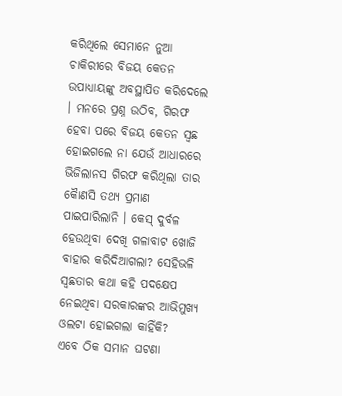କରିଥିଲେ ସେମାନେ ନୁଆ ଚାକିରୀରେ ବିଜୟ କେତନ ଉପାଧ୍ୟାୟଙ୍କୁ ଅବସ୍ଥାପିତ କରିଦେଲେ । ମନରେ ପ୍ରଶ୍ନ ଉଠିବ, ଗିରଫ ହେବା ପରେ ବିଜୟ କେତନ ସ୍ୱଛ ହୋଇଗଲେ ନା ଯେଉଁ ଆଧାରରେ ଭିଜିଲାନସ ଗିରଫ କରିଥିଲା ତାର କୈାଣସି ତଥ୍ୟ ପ୍ରମାଣ ପାଇପାରିଲାନି । କେସ୍ ଦୁର୍ବଳ ହେଉଥିବା ଦେଖି ଗଳାବାଟ ଖୋଜି ବାହାର କରିଦିଆଗଲା? ସେହିଭଳି ସ୍ୱଛତାର କଥା କହି ପଦକ୍ଷେପ ନେଇଥିବା ସରକାରଙ୍କର ଆଭିମୁଖ୍ୟ ଓଲଟା ହୋଇଗଲା କାହିଁକି?
ଏବେ ଠିକ ସମାନ ଘଟଣା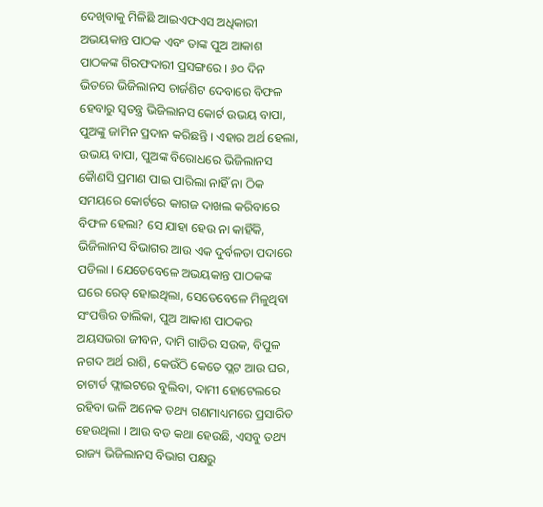ଦେଖିବାକୁ ମିଳିଛି ଆଇଏଫଏସ ଅଧିକାରୀ ଅଭୟକାନ୍ତ ପାଠକ ଏବଂ ତାଙ୍କ ପୁଅ ଆକାଶ ପାଠକଙ୍କ ଗିରଫଦାରୀ ପ୍ରସଙ୍ଗରେ । ୬୦ ଦିନ ଭିତରେ ଭିଜିଲାନସ ଚାର୍ଜଶିଟ ଦେବାରେ ବିଫଳ ହେବାରୁ ସ୍ୱତନ୍ତ୍ର ଭିଜିଲାନସ କୋର୍ଟ ଉଭୟ ବାପା, ପୁଅଙ୍କୁ ଜାମିନ ପ୍ରଦାନ କରିଛନ୍ତି । ଏହାର ଅର୍ଥ ହେଲା, ଉଭୟ ବାପା, ପୁଅଙ୍କ ବିରୋଧରେ ଭିଜିଲାନସ କୈାଣସି ପ୍ରମାଣ ପାଇ ପାରିଲା ନାହିଁ ନା ଠିକ ସମୟରେ କୋର୍ଟରେ କାଗଜ ଦାଖଲ କରିବାରେ ବିଫଳ ହେଲା? ସେ ଯାହା ହେଉ ନା କାହିଁକି, ଭିଜିଲାନସ ବିଭାଗର ଆଉ ଏକ ଦୁର୍ବଳତା ପଦାରେ ପଡିଲା । ଯେତେବେଳେ ଅଭୟକାନ୍ତ ପାଠକଙ୍କ ଘରେ ରେଡ୍ ହୋଇଥିଲା, ସେତେବେଳେ ମିଳୁଥିବା ସଂପତ୍ତିର ତାଲିକା, ପୁଅ ଆକାଶ ପାଠକର ଅୟସଭରା ଜୀବନ, ଦାମି ଗାଡିର ସଉକ, ବିପୁଳ ନଗଦ ଅର୍ଥ ରାଶି, କେଉଁଠି କେତେ ପ୍ଲଟ ଆଉ ଘର, ଚାଟାର୍ଡ ଫ୍ଲାଇଟରେ ବୁଲିବା, ଦାମୀ ହୋଟେଲରେ ରହିବା ଭଳି ଅନେକ ତଥ୍ୟ ଗଣମାଧ୍ୟମରେ ପ୍ରସାରିତ ହେଉଥିଲା । ଆଉ ବଡ କଥା ହେଉଛି, ଏସବୁ ତଥ୍ୟ ରାଜ୍ୟ ଭିଜିଲାନସ ବିଭାଗ ପକ୍ଷରୁ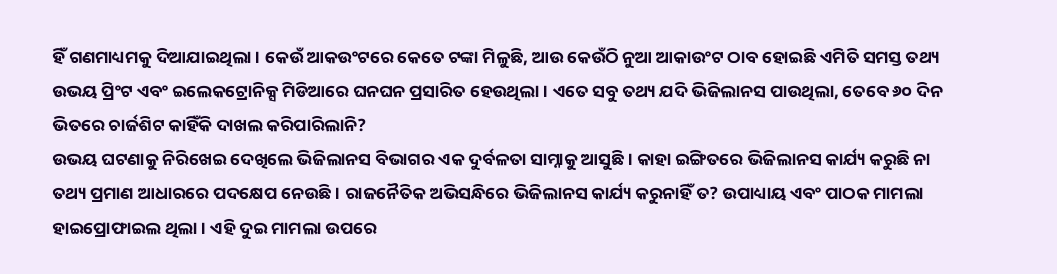ହିଁ ଗଣମାଧ୍ୟମକୁ ଦିଆଯାଇଥିଲା । କେଉଁ ଆକଉଂଟରେ କେତେ ଟଙ୍କା ମିଳୁଛି, ଆଉ କେଉଁଠି ନୁଆ ଆକାଉଂଟ ଠାବ ହୋଇଛି ଏମିତି ସମସ୍ତ ତଥ୍ୟ ଉଭୟ ପ୍ରିଂଟ ଏବଂ ଇଲେକଟ୍ରୋନିକ୍ସ ମିଡିଆରେ ଘନଘନ ପ୍ରସାରିତ ହେଉଥିଲା । ଏତେ ସବୁ ତଥ୍ୟ ଯଦି ଭିଜିଲାନସ ପାଉଥିଲା, ତେବେ ୬୦ ଦିନ ଭିତରେ ଚାର୍ଜଶିଟ କାହିଁକି ଦାଖଲ କରିପାରିଲାନି?
ଉଭୟ ଘଟଣାକୁ ନିରିଖେଇ ଦେଖିଲେ ଭିଜିଲାନସ ବିଭାଗର ଏକ ଦୁର୍ବଳତା ସାମ୍ନାକୁ ଆସୁଛି । କାହା ଇଙ୍ଗିତରେ ଭିଜିଲାନସ କାର୍ଯ୍ୟ କରୁଛି ନା ତଥ୍ୟ ପ୍ରମାଣ ଆଧାରରେ ପଦକ୍ଷେପ ନେଉଛି । ରାଜନୈତିକ ଅଭିସନ୍ଧିରେ ଭିଜିଲାନସ କାର୍ଯ୍ୟ କରୁନାହିଁ ତ? ଉପାଧ୍ୟାୟ ଏବଂ ପାଠକ ମାମଲା ହାଇପ୍ରୋଫାଇଲ ଥିଲା । ଏହି ଦୁଇ ମାମଲା ଉପରେ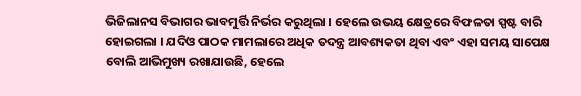ଭିଜିଲାନସ ବିଭାଗର ଭାବମୁର୍ତ୍ତି ନିର୍ଭର କରୁଥିଲା । ହେଲେ ଉଭୟ କ୍ଷେତ୍ରରେ ବିଫଳତା ସ୍ପଷ୍ଟ ବାରି ହୋଇଗଲା । ଯଦିଓ ପାଠକ ମାମଲାରେ ଅଧିକ ତଦନ୍ତ୍ର ଆବଶ୍ୟକତା ଥିବା ଏବଂ ଏହା ସମୟ ସାପେକ୍ଷ ବୋଲି ଆଭିମୁଖ୍ୟ ରଖାଯାଉଛି, ହେଲେ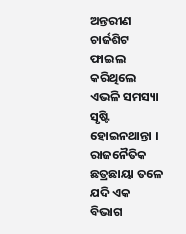ଅନ୍ତରୀଣ ଚାର୍ଜଶିଟ ଫାଇଲ କରିଥିଲେ ଏଭଳି ସମସ୍ୟା ସୃଷ୍ଟି ହୋଇନଥାନ୍ତା । ରାଜନୈତିକ ଛତ୍ରଛାୟା ତଳେ ଯଦି ଏକ ବିଭାଗ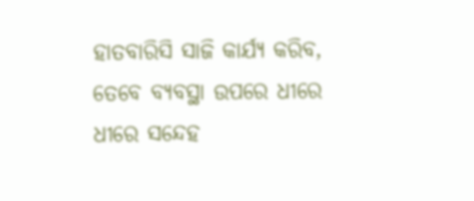ହାତବାରିସି ସାଜି କାର୍ଯ୍ୟ କରିବ, ତେବେ ବ୍ୟବସ୍ଥା ଉପରେ ଧୀରେ ଧୀରେ ସନ୍ଦେହ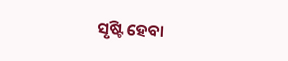ସୃଷ୍ଟି ହେବା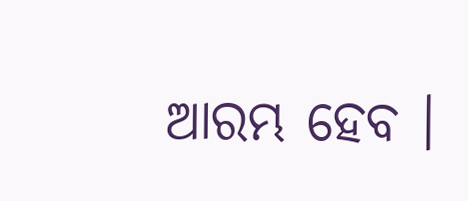ଆରମ୍ଭ ହେବ ।